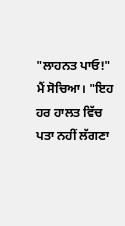"ਲਾਹਨਤ ਪਾਓ!" ਮੈਂ ਸੋਚਿਆ। "ਇਹ ਹਰ ਹਾਲਤ ਵਿੱਚ ਪਤਾ ਨਹੀਂ ਲੱਗਣਾ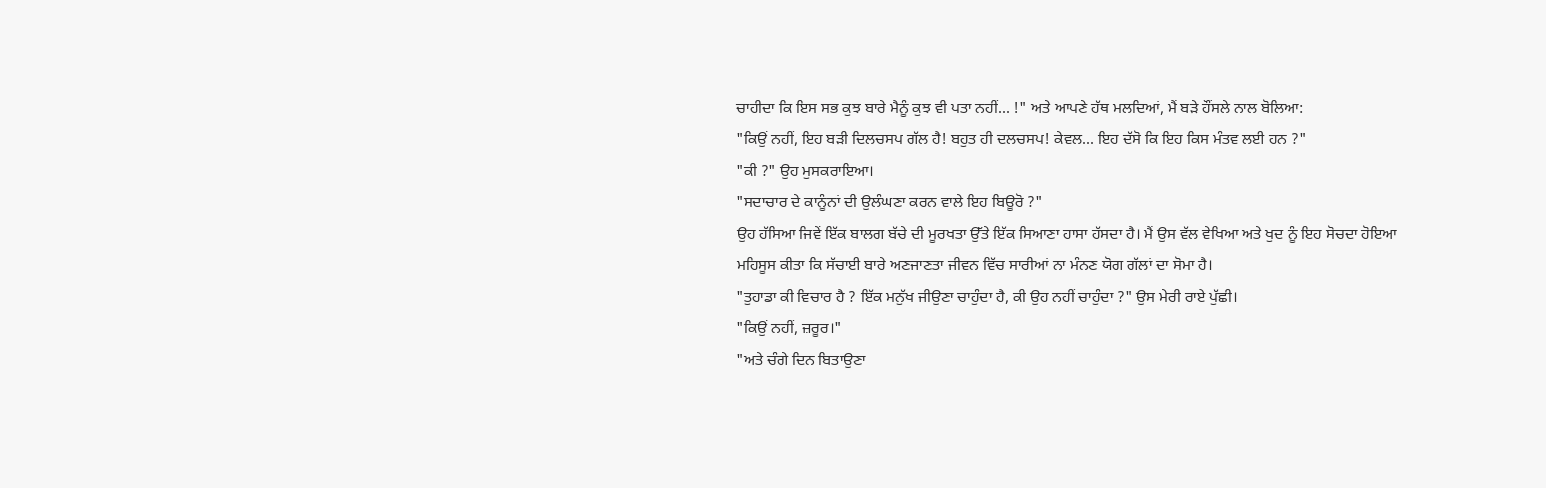ਚਾਹੀਦਾ ਕਿ ਇਸ ਸਭ ਕੁਝ ਬਾਰੇ ਮੈਨੂੰ ਕੁਝ ਵੀ ਪਤਾ ਨਹੀਂ... !" ਅਤੇ ਆਪਣੇ ਹੱਥ ਮਲਦਿਆਂ, ਮੈਂ ਬੜੇ ਹੌਂਸਲੇ ਨਾਲ ਬੋਲਿਆ:
"ਕਿਉਂ ਨਹੀਂ, ਇਹ ਬੜੀ ਦਿਲਚਸਪ ਗੱਲ ਹੈ! ਬਹੁਤ ਹੀ ਦਲਚਸਪ! ਕੇਵਲ... ਇਹ ਦੱਸੋ ਕਿ ਇਹ ਕਿਸ ਮੰਤਵ ਲਈ ਹਨ ?"
"ਕੀ ?" ਉਹ ਮੁਸਕਰਾਇਆ।
"ਸਦਾਚਾਰ ਦੇ ਕਾਨੂੰਨਾਂ ਦੀ ਉਲੰਘਣਾ ਕਰਨ ਵਾਲੇ ਇਹ ਬਿਊਰੋ ?"
ਉਹ ਹੱਸਿਆ ਜਿਵੇਂ ਇੱਕ ਬਾਲਗ ਬੱਚੇ ਦੀ ਮੂਰਖਤਾ ਉੱਤੇ ਇੱਕ ਸਿਆਣਾ ਹਾਸਾ ਹੱਸਦਾ ਹੈ। ਮੈਂ ਉਸ ਵੱਲ ਵੇਖਿਆ ਅਤੇ ਖੁਦ ਨੂੰ ਇਹ ਸੋਚਦਾ ਹੋਇਆ ਮਹਿਸੂਸ ਕੀਤਾ ਕਿ ਸੱਚਾਈ ਬਾਰੇ ਅਣਜਾਣਤਾ ਜੀਵਨ ਵਿੱਚ ਸਾਰੀਆਂ ਨਾ ਮੰਨਣ ਯੋਗ ਗੱਲਾਂ ਦਾ ਸੋਮਾ ਹੈ।
"ਤੁਹਾਡਾ ਕੀ ਵਿਚਾਰ ਹੈ ? ਇੱਕ ਮਨੁੱਖ ਜੀਉਣਾ ਚਾਹੁੰਦਾ ਹੈ, ਕੀ ਉਹ ਨਹੀਂ ਚਾਹੁੰਦਾ ?" ਉਸ ਮੇਰੀ ਰਾਏ ਪੁੱਛੀ।
"ਕਿਉਂ ਨਹੀਂ, ਜ਼ਰੂਰ।"
"ਅਤੇ ਚੰਗੇ ਦਿਨ ਬਿਤਾਉਣਾ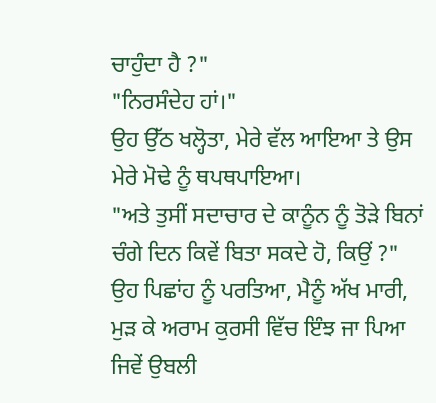ਚਾਹੁੰਦਾ ਹੈ ?"
"ਨਿਰਸੰਦੇਹ ਹਾਂ।"
ਉਹ ਉੱਠ ਖਲ੍ਹੋਤਾ, ਮੇਰੇ ਵੱਲ ਆਇਆ ਤੇ ਉਸ ਮੇਰੇ ਮੋਢੇ ਨੂੰ ਥਪਥਪਾਇਆ।
"ਅਤੇ ਤੁਸੀਂ ਸਦਾਚਾਰ ਦੇ ਕਾਨੂੰਨ ਨੂੰ ਤੋੜੇ ਬਿਨਾਂ ਚੰਗੇ ਦਿਨ ਕਿਵੇਂ ਬਿਤਾ ਸਕਦੇ ਹੋ, ਕਿਉਂ ?"
ਉਹ ਪਿਛਾਂਹ ਨੂੰ ਪਰਤਿਆ, ਮੈਨੂੰ ਅੱਖ ਮਾਰੀ, ਮੁੜ ਕੇ ਅਰਾਮ ਕੁਰਸੀ ਵਿੱਚ ਇੰਝ ਜਾ ਪਿਆ ਜਿਵੇਂ ਉਬਲੀ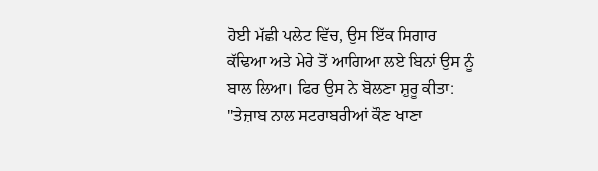ਹੋਈ ਮੱਛੀ ਪਲੇਟ ਵਿੱਚ, ਉਸ ਇੱਕ ਸਿਗਾਰ ਕੱਢਿਆ ਅਤੇ ਮੇਰੇ ਤੋਂ ਆਗਿਆ ਲਏ ਬਿਨਾਂ ਉਸ ਨੂੰ ਬਾਲ ਲਿਆ। ਫਿਰ ਉਸ ਨੇ ਬੋਲਣਾ ਸ਼ੁਰੂ ਕੀਤਾ:
"ਤੇਜ਼ਾਬ ਨਾਲ ਸਟਰਾਬਰੀਆਂ ਕੌਣ ਖਾਣਾ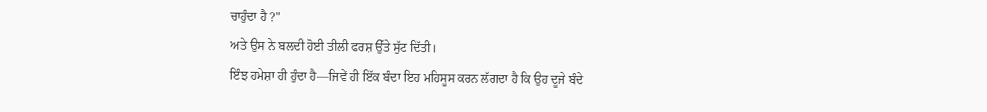ਚਾਹੁੰਦਾ ਹੈ ?"
ਅਤੇ ਉਸ ਨੇ ਬਲਦੀ ਹੋਈ ਤੀਲੀ ਫਰਸ਼ ਉੱਤੇ ਸੁੱਟ ਦਿੱਤੀ।
ਇੰਝ ਹਮੇਸ਼ਾ ਹੀ ਹੁੰਦਾ ਹੈ—ਜਿਵੇਂ ਹੀ ਇੱਕ ਬੰਦਾ ਇਹ ਮਹਿਸੂਸ ਕਰਨ ਲੱਗਦਾ ਹੈ ਕਿ ਉਹ ਦੂਜੇ ਬੰਦੇ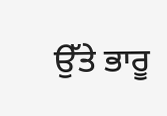ਉੱਤੇ ਭਾਰੂ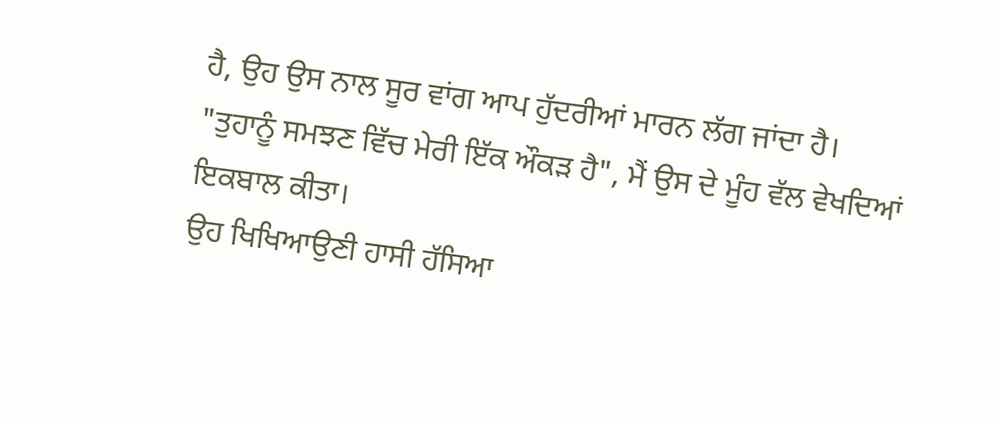ਹੈ, ਉਹ ਉਸ ਨਾਲ ਸੂਰ ਵਾਂਗ ਆਪ ਹੁੱਦਰੀਆਂ ਮਾਰਨ ਲੱਗ ਜਾਂਦਾ ਹੈ।
"ਤੁਹਾਨੂੰ ਸਮਝਣ ਵਿੱਚ ਮੇਰੀ ਇੱਕ ਔਕੜ ਹੈ", ਮੈਂ ਉਸ ਦੇ ਮੂੰਹ ਵੱਲ ਵੇਖਦਿਆਂ ਇਕਬਾਲ ਕੀਤਾ।
ਉਹ ਖਿਖਿਆਉਣੀ ਹਾਸੀ ਹੱਸਿਆ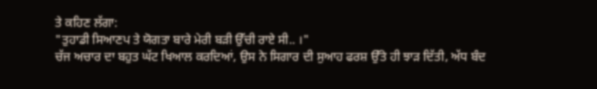ਤੇ ਕਹਿਣ ਲੱਗਾ:
"ਤੁਹਾਡੀ ਸਿਆਣਪ ਤੇ ਯੋਗਤਾ ਬਾਰੇ ਮੇਰੀ ਬੜੀ ਉੱਚੀ ਰਾਏ ਸੀ.. ।"
ਚੱਜ ਅਚਾਰ ਦਾ ਬਹੁਤ ਘੱਟ ਖਿਆਲ ਕਰਦਿਆਂ, ਉਸ ਨੇ ਸਿਗਾਰ ਦੀ ਸੁਆਹ ਫਰਸ਼ ਉੱਤੇ ਹੀ ਝਾੜ ਦਿੱਤੀ, ਅੱਧ ਬੰਦ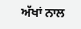ਅੱਖਾਂ ਨਾਲ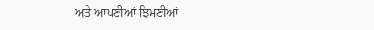ਅਤੇ ਆਪਣੀਆਂ ਝਿਮਣੀਆਂ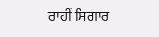ਰਾਹੀਂ ਸਿਗਾਰ